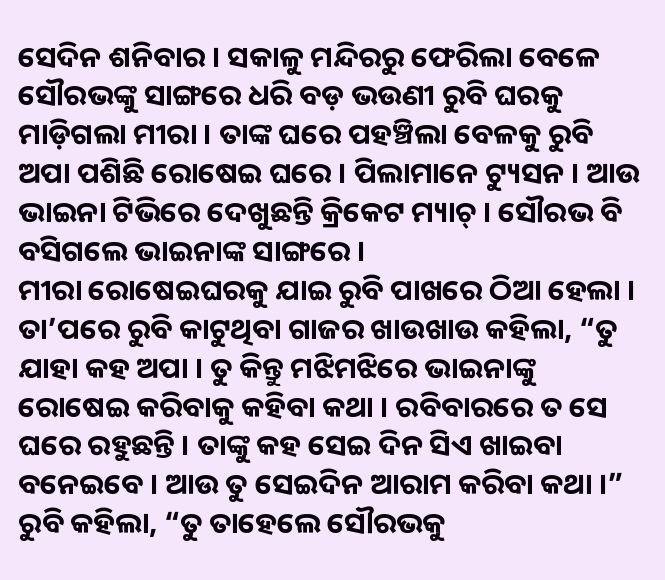ସେଦିନ ଶନିବାର । ସକାଳୁ ମନ୍ଦିରରୁ ଫେରିଲା ବେଳେ ସୌରଭଙ୍କୁ ସାଙ୍ଗରେ ଧରି ବଡ଼ ଭଉଣୀ ରୁବି ଘରକୁ ମାଡ଼ିଗଲା ମୀରା । ତାଙ୍କ ଘରେ ପହଞ୍ଚିଲା ବେଳକୁ ରୁବି ଅପା ପଶିଛି ରୋଷେଇ ଘରେ । ପିଲାମାନେ ଟ୍ୟୁସନ । ଆଉ ଭାଇନା ଟିଭିରେ ଦେଖୁଛନ୍ତି କ୍ରିକେଟ ମ୍ୟାଚ୍ । ସୌରଭ ବି ବସିଗଲେ ଭାଇନାଙ୍କ ସାଙ୍ଗରେ ।
ମୀରା ରୋଷେଇଘରକୁ ଯାଇ ରୁବି ପାଖରେ ଠିଆ ହେଲା । ତା’ପରେ ରୁବି କାଟୁଥିବା ଗାଜର ଖାଉଖାଉ କହିଲା, “ତୁ ଯାହା କହ ଅପା । ତୁ କିନ୍ତୁ ମଝିମଝିରେ ଭାଇନାଙ୍କୁ ରୋଷେଇ କରିବାକୁ କହିବା କଥା । ରବିବାରରେ ତ ସେ ଘରେ ରହୁଛନ୍ତି । ତାଙ୍କୁ କହ ସେଇ ଦିନ ସିଏ ଖାଇବା ବନେଇବେ । ଆଉ ତୁ ସେଇଦିନ ଆରାମ କରିବା କଥା ।”
ରୁବି କହିଲା, “ତୁ ତାହେଲେ ସୌରଭକୁ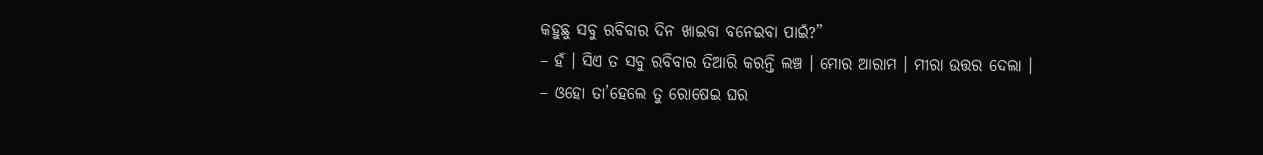କହୁଛୁ ସବୁ ରବିବାର ଦିନ ଖାଇବା ବନେଇବା ପାଇଁ?”
– ହଁ । ସିଏ ତ ସବୁ ରବିବାର ତିଆରି କରନ୍ତି ଲଞ୍ଚ । ମୋର ଆରାମ । ମୀରା ଉତ୍ତର ଦେଲା ।
– ଓହୋ ତା’ହେଲେ ତୁ ରୋଷେଇ ଘର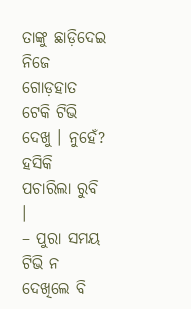ତାଙ୍କୁ ଛାଡ଼ିଦେଇ ନିଜେ ଗୋଡ଼ହାତ ଟେକି ଟିଭି ଦେଖୁ । ନୁହେଁ? ହସିକି ପଚାରିଲା ରୁବି ।
– ପୁରା ସମୟ ଟିଭି ନ ଦେଖିଲେ ବି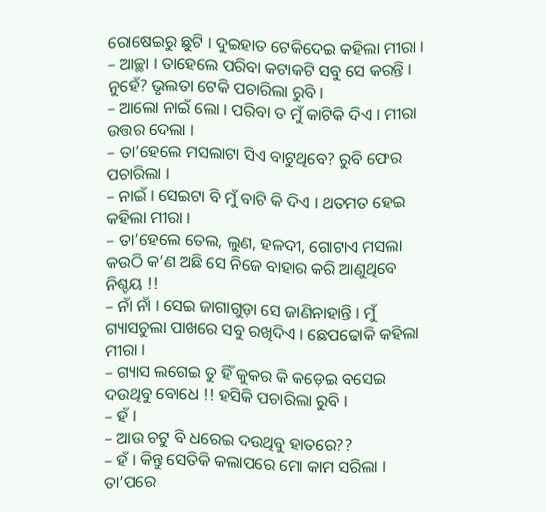ରୋଷେଇରୁ ଛୁଟି । ଦୁଇହାତ ଟେକିଦେଇ କହିଲା ମୀରା ।
– ଆଚ୍ଛା । ତାହେଲେ ପରିବା କଟାକଟି ସବୁ ସେ କରନ୍ତି । ନୁହେଁ? ଭୃଲତା ଟେକି ପଚାରିଲା ରୁବି ।
– ଆଲୋ ନାଇଁ ଲୋ । ପରିବା ତ ମୁଁ କାଟିକି ଦିଏ । ମୀରା ଉତ୍ତର ଦେଲା ।
– ତା’ହେଲେ ମସଲାଟା ସିଏ ବାଟୁଥିବେ? ରୁବି ଫେର ପଚାରିଲା ।
– ନାଇଁ । ସେଇଟା ବି ମୁଁ ବାଟି କି ଦିଏ । ଥତମତ ହେଇ କହିଲା ମୀରା ।
– ତା’ହେଲେ ତେଲ, ଲୁଣ, ହଳଦୀ, ଗୋଟାଏ ମସଲା କଉଠି କ’ଣ ଅଛି ସେ ନିଜେ ବାହାର କରି ଆଣୁଥିବେ ନିଶ୍ଚୟ !!
– ନାଁ ନାଁ । ସେଇ ଜାଗାଗୁଡ଼ା ସେ ଜାଣିନାହାନ୍ତି । ମୁଁ ଗ୍ୟାସଚୁଲା ପାଖରେ ସବୁ ରଖିଦିଏ । ଛେପଢୋକି କହିଲା ମୀରା ।
– ଗ୍ୟାସ ଲଗେଇ ତୁ ହିଁ କୁକର କି କଡ଼େଇ ବସେଇ ଦଉଥିବୁ ବୋଧେ !! ହସିକି ପଚାରିଲା ରୁବି ।
– ହଁ ।
– ଆଉ ଚଟୁ ବି ଧରେଇ ଦଉଥିବୁ ହାତରେ??
– ହଁ । କିନ୍ତୁ ସେତିକି କଲାପରେ ମୋ କାମ ସରିଲା । ତା’ପରେ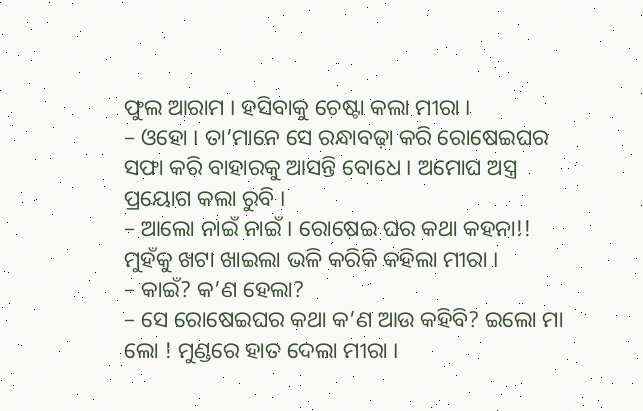ଫୁଲ ଆରାମ । ହସିବାକୁ ଚେଷ୍ଟା କଲା ମୀରା ।
– ଓହୋ । ତା’ମାନେ ସେ ରନ୍ଧାବଢ଼ା କରି ରୋଷେଇଘର ସଫା କରି ବାହାରକୁ ଆସନ୍ତି ବୋଧେ । ଅମୋଘ ଅସ୍ତ୍ର ପ୍ରୟୋଗ କଲା ରୁବି ।
– ଆଲୋ ନାଇଁ ନାଇଁ । ରୋଷେଇ ଘର କଥା କହନା!! ମୁହଁକୁ ଖଟା ଖାଇଲା ଭଳି କରିକି କହିଲା ମୀରା ।
– କାଇଁ? କ’ଣ ହେଲା?
– ସେ ରୋଷେଇଘର କଥା କ’ଣ ଆଉ କହିବି? ଇଲୋ ମା ଲୋ ! ମୁଣ୍ଡରେ ହାତ ଦେଲା ମୀରା ।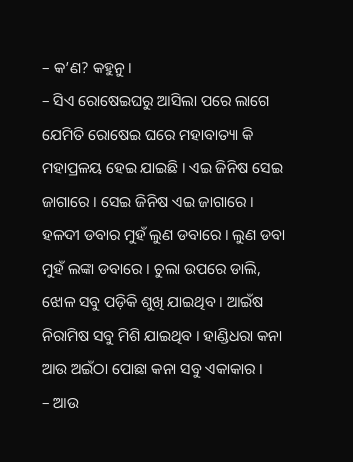– କ’ଣ? କହୁନୁ ।
– ସିଏ ରୋଷେଇଘରୁ ଆସିଲା ପରେ ଲାଗେ ଯେମିତି ରୋଷେଇ ଘରେ ମହାବାତ୍ୟା କି ମହାପ୍ରଳୟ ହେଇ ଯାଇଛି । ଏଇ ଜିନିଷ ସେଇ ଜାଗାରେ । ସେଇ ଜିନିଷ ଏଇ ଜାଗାରେ । ହଳଦୀ ଡବାର ମୁହଁ ଲୁଣ ଡବାରେ । ଲୁଣ ଡବା ମୁହଁ ଲଙ୍କା ଡବାରେ । ଚୁଲା ଉପରେ ଡାଲି, ଝୋଳ ସବୁ ପଡ଼ିକି ଶୁଖି ଯାଇଥିବ । ଆଇଁଷ ନିରାମିଷ ସବୁ ମିଶି ଯାଇଥିବ । ହାଣ୍ଡିଧରା କନା ଆଉ ଅଇଁଠା ପୋଛା କନା ସବୁ ଏକାକାର ।
– ଆଉ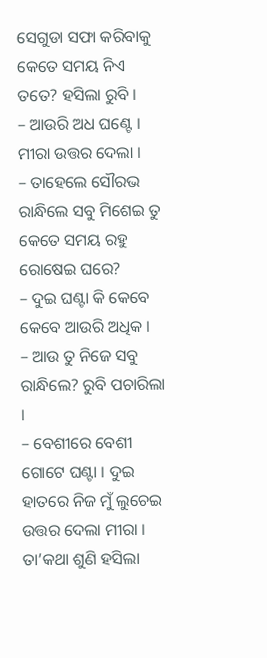ସେଗୁଡା ସଫା କରିବାକୁ କେତେ ସମୟ ନିଏ ତତେ? ହସିଲା ରୁବି ।
– ଆଉରି ଅଧ ଘଣ୍ଟେ । ମୀରା ଉତ୍ତର ଦେଲା ।
– ତାହେଲେ ସୌରଭ ରାନ୍ଧିଲେ ସବୁ ମିଶେଇ ତୁ କେତେ ସମୟ ରହୁ ରୋଷେଇ ଘରେ?
– ଦୁଇ ଘଣ୍ଟା କି କେବେ କେବେ ଆଉରି ଅଧିକ ।
– ଆଉ ତୁ ନିଜେ ସବୁ ରାନ୍ଧିଲେ? ରୁବି ପଚାରିଲା ।
– ବେଶୀରେ ବେଶୀ ଗୋଟେ ଘଣ୍ଟା । ଦୁଇ ହାତରେ ନିଜ ମୁଁ ଲୁଚେଇ ଉତ୍ତର ଦେଲା ମୀରା । ତା’କଥା ଶୁଣି ହସିଲା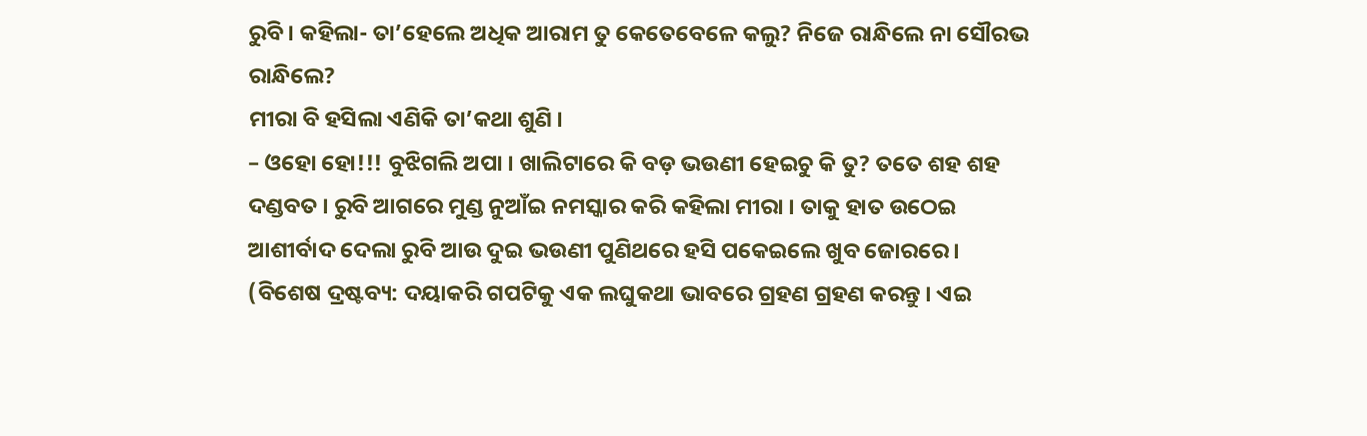ରୁବି । କହିଲା- ତା’ହେଲେ ଅଧିକ ଆରାମ ତୁ କେତେବେଳେ କଲୁ? ନିଜେ ରାନ୍ଧିଲେ ନା ସୌରଭ ରାନ୍ଧିଲେ?
ମୀରା ବି ହସିଲା ଏଣିକି ତା’କଥା ଶୁଣି ।
– ଓହୋ ହୋ!!! ବୁଝିଗଲି ଅପା । ଖାଲିଟାରେ କି ବଡ଼ ଭଉଣୀ ହେଇଚୁ କି ତୁ? ତତେ ଶହ ଶହ ଦଣ୍ଡବତ । ରୁବି ଆଗରେ ମୁଣ୍ଡ ନୁଆଁଇ ନମସ୍କାର କରି କହିଲା ମୀରା । ତାକୁ ହାତ ଉଠେଇ ଆଶୀର୍ବାଦ ଦେଲା ରୁବି ଆଉ ଦୁଇ ଭଉଣୀ ପୁଣିଥରେ ହସି ପକେଇଲେ ଖୁବ ଜୋରରେ ।
(ବିଶେଷ ଦ୍ରଷ୍ଟବ୍ୟ: ଦୟାକରି ଗପଟିକୁ ଏକ ଲଘୁକଥା ଭାବରେ ଗ୍ରହଣ ଗ୍ରହଣ କରନ୍ତୁ । ଏଇ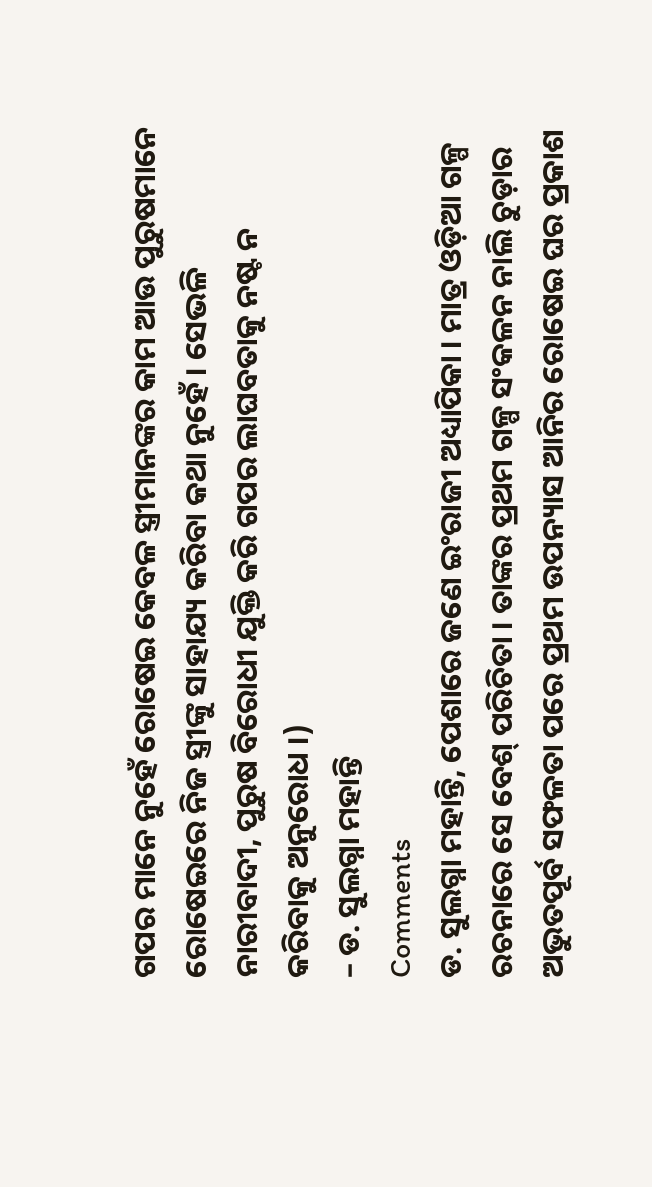ଗପର ମାନେ ନୁହେଁ ରୋଷେଇ କେବଳ ସ୍ତ୍ରୀମାନଙ୍କର କାମ ଆଉ ପୁରୁଷମାନେ ରୋଷେଇରେ ନିଜ ସ୍ତ୍ରୀଙ୍କୁ ସାହାଯ୍ୟ କରିବା କଥା ନୁହେଁ । ସେଭଳି ନାରୀବାଦୀ, ପୁରୁଷ ବିରୋଧୀ ଯୁକ୍ତି କରି ଗପର ଲାଘବତାକୁ ନଷ୍ଟ ନ କରିବାକୁ ଅନୁରୋଧ ।)
– ଡ. ସୁଲଗ୍ନା ମହାନ୍ତି
Comments
ଡ. ସୁଲଗ୍ନା ମହାନ୍ତି, ପେଶାରେ ଜଣେ ଇଂରାଜୀ ଅଧ୍ୟାପିକା । ମାତ୍ର ଓଡ଼ିଆ ଗଳ୍ପ ରଚନାରେ ସେ ବେଶ୍ ପରିଚିତା । ତାଙ୍କର ପ୍ରଥମ ଗଳ୍ପ ସଂକଳନ ନାଲି ଚୁଡ଼ାର ଅଭୁତପୂର୍ବ ସଫଳତା ପରେ ପ୍ରଥମ ଉପନ୍ୟାସ ଆନିର ରୋଷେଇ ଘର ପ୍ରକାଶ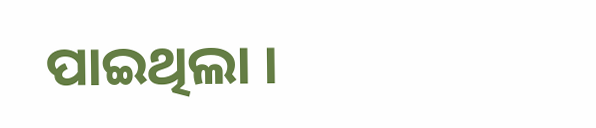ପାଇଥିଲା ।